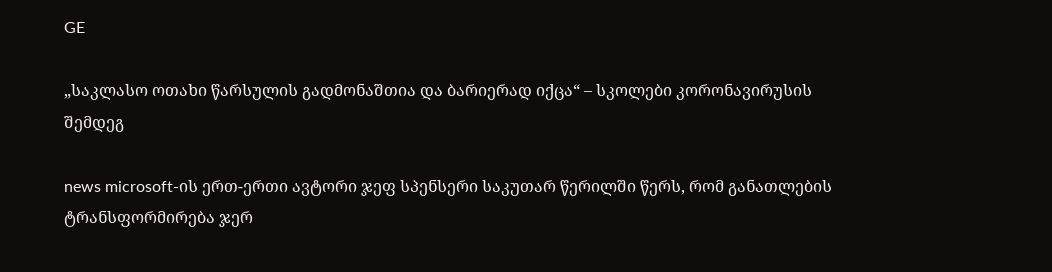GE

„საკლასო ოთახი წარსულის გადმონაშთია და ბარიერად იქცა“ – სკოლები კორონავირუსის შემდეგ

news microsoft-ის ერთ-ერთი ავტორი ჯეფ სპენსერი საკუთარ წერილში წერს, რომ განათლების ტრანსფორმირება ჯერ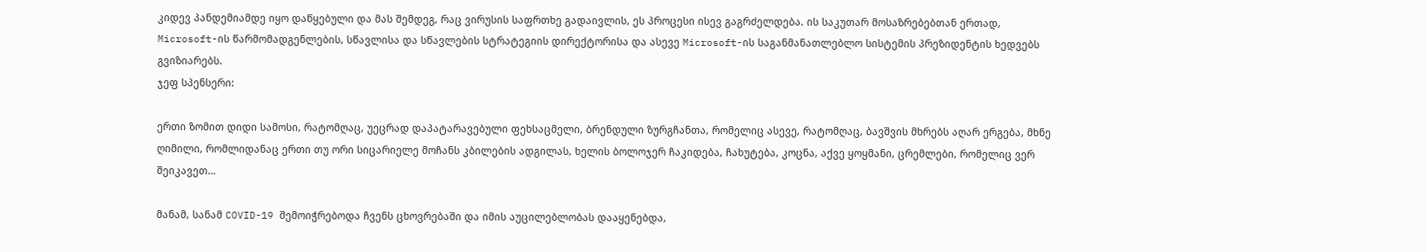კიდევ პანდემიამდე იყო დაწყებული და მას შემდეგ, რაც ვირუსის საფრთხე გადაივლის, ეს პროცესი ისევ გაგრძელდება. ის საკუთარ მოსაზრებებთან ერთად, Microsoft-ის წარმომადგენლების, სწავლისა და სწავლების სტრატეგიის დირექტორისა და ასევე Microsoft-ის საგანმანათლებლო სისტემის პრეზიდენტის ხედვებს გვიზიარებს.
ჯეფ სპენსერი:

ერთი ზომით დიდი სამოსი, რატომღაც, უეცრად დაპატარავებული ფეხსაცმელი, ბრენდული ზურგჩანთა, რომელიც ასევე, რატომღაც, ბავშვის მხრებს აღარ ერგება, მხნე ღიმილი, რომლიდანაც ერთი თუ ორი სიცარიელე მოჩანს კბილების ადგილას, ხელის ბოლოჯერ ჩაკიდება, ჩახუტება, კოცნა, აქვე ყოყმანი, ცრემლები, რომელიც ვერ შეიკავეთ…

მანამ, სანამ COVID-19 შემოიჭრებოდა ჩვენს ცხოვრებაში და იმის აუცილებლობას დააყენებდა,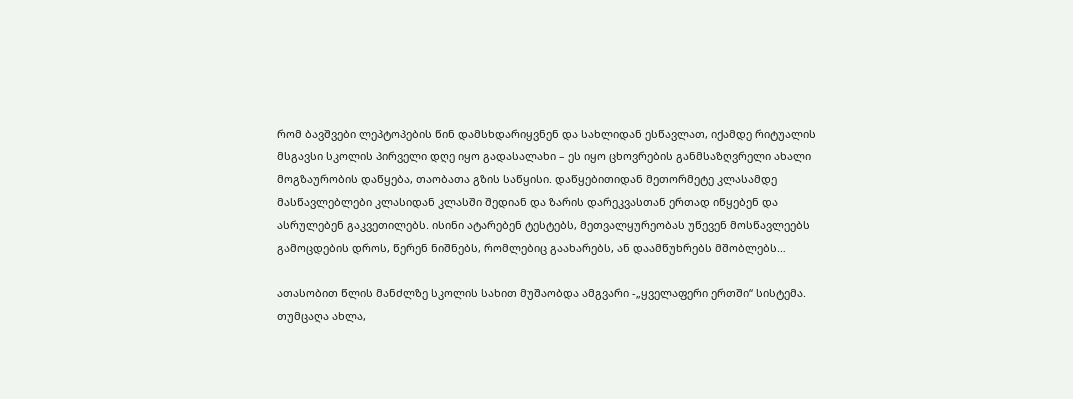რომ ბავშვები ლეპტოპების წინ დამსხდარიყვნენ და სახლიდან ესწავლათ, იქამდე რიტუალის მსგავსი სკოლის პირველი დღე იყო გადასალახი – ეს იყო ცხოვრების განმსაზღვრელი ახალი მოგზაურობის დაწყება, თაობათა გზის საწყისი. დაწყებითიდან მეთორმეტე კლასამდე მასწავლებლები კლასიდან კლასში შედიან და ზარის დარეკვასთან ერთად იწყებენ და ასრულებენ გაკვეთილებს. ისინი ატარებენ ტესტებს, მეთვალყურეობას უწევენ მოსწავლეებს გამოცდების დროს, წერენ ნიშნებს, რომლებიც გაახარებს, ან დაამწუხრებს მშობლებს…

ათასობით წლის მანძლზე სკოლის სახით მუშაობდა ამგვარი -„ყველაფერი ერთში“ სისტემა. თუმცაღა ახლა,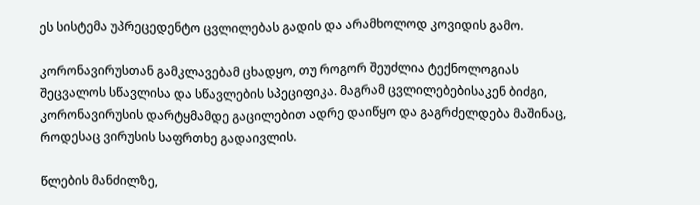ეს სისტემა უპრეცედენტო ცვლილებას გადის და არამხოლოდ კოვიდის გამო.

კორონავირუსთან გამკლავებამ ცხადყო, თუ როგორ შეუძლია ტექნოლოგიას შეცვალოს სწავლისა და სწავლების სპეციფიკა. მაგრამ ცვლილებებისაკენ ბიძგი, კორონავირუსის დარტყმამდე გაცილებით ადრე დაიწყო და გაგრძელდება მაშინაც, როდესაც ვირუსის საფრთხე გადაივლის.

წლების მანძილზე,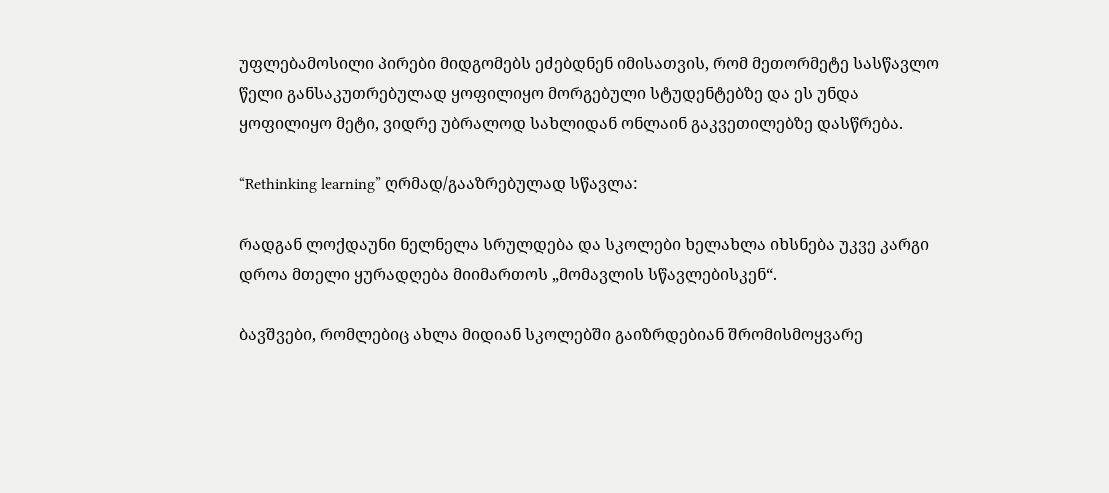უფლებამოსილი პირები მიდგომებს ეძებდნენ იმისათვის, რომ მეთორმეტე სასწავლო წელი განსაკუთრებულად ყოფილიყო მორგებული სტუდენტებზე და ეს უნდა ყოფილიყო მეტი, ვიდრე უბრალოდ სახლიდან ონლაინ გაკვეთილებზე დასწრება.

“Rethinking learning” ღრმად/გააზრებულად სწავლა:

რადგან ლოქდაუნი ნელნელა სრულდება და სკოლები ხელახლა იხსნება უკვე კარგი დროა მთელი ყურადღება მიიმართოს „მომავლის სწავლებისკენ“.

ბავშვები, რომლებიც ახლა მიდიან სკოლებში გაიზრდებიან შრომისმოყვარე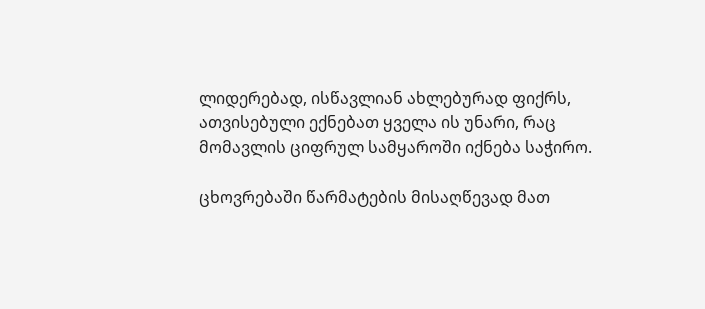ლიდერებად, ისწავლიან ახლებურად ფიქრს, ათვისებული ექნებათ ყველა ის უნარი, რაც მომავლის ციფრულ სამყაროში იქნება საჭირო.

ცხოვრებაში წარმატების მისაღწევად მათ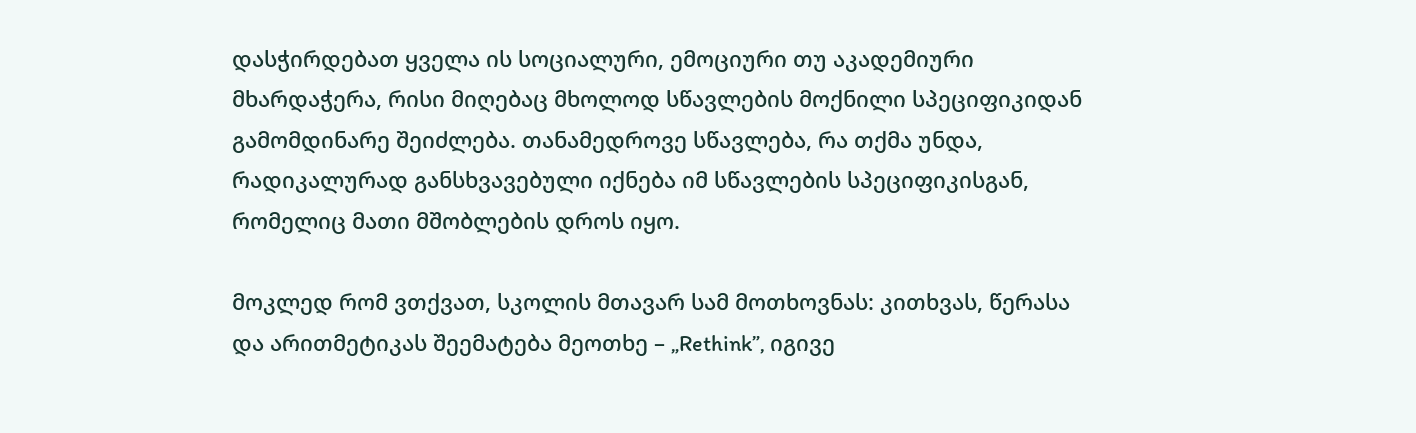დასჭირდებათ ყველა ის სოციალური, ემოციური თუ აკადემიური მხარდაჭერა, რისი მიღებაც მხოლოდ სწავლების მოქნილი სპეციფიკიდან გამომდინარე შეიძლება. თანამედროვე სწავლება, რა თქმა უნდა, რადიკალურად განსხვავებული იქნება იმ სწავლების სპეციფიკისგან, რომელიც მათი მშობლების დროს იყო.

მოკლედ რომ ვთქვათ, სკოლის მთავარ სამ მოთხოვნას: კითხვას, წერასა და არითმეტიკას შეემატება მეოთხე – „Rethink”, იგივე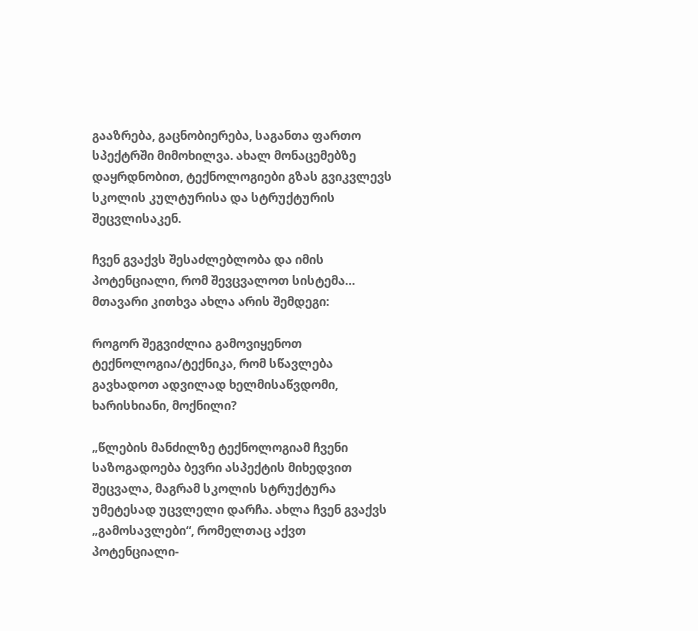გააზრება, გაცნობიერება, საგანთა ფართო სპექტრში მიმოხილვა. ახალ მონაცემებზე დაყრდნობით, ტექნოლოგიები გზას გვიკვლევს სკოლის კულტურისა და სტრუქტურის შეცვლისაკენ.

ჩვენ გვაქვს შესაძლებლობა და იმის პოტენციალი, რომ შევცვალოთ სისტემა… მთავარი კითხვა ახლა არის შემდეგი:

როგორ შეგვიძლია გამოვიყენოთ ტექნოლოგია/ტექნიკა, რომ სწავლება გავხადოთ ადვილად ხელმისაწვდომი, ხარისხიანი, მოქნილი?

„წლების მანძილზე ტექნოლოგიამ ჩვენი საზოგადოება ბევრი ასპექტის მიხედვით შეცვალა, მაგრამ სკოლის სტრუქტურა უმეტესად უცვლელი დარჩა. ახლა ჩვენ გვაქვს „გამოსავლები“, რომელთაც აქვთ პოტენციალი-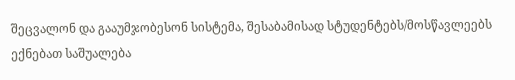შეცვალონ და გააუმჯობესონ სისტემა, შესაბამისად სტუდენტებს/მოსწავლეებს ექნებათ საშუალება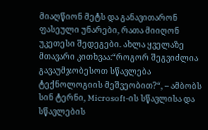მიაღწიონ მეტს და განავითარონ ფასეული უნარები, რათა მიიღონ უკეთესი შედეგები. ახლა ყველაზე მთავარი კითხვაა:“როგორ შეგვიძლია გავაუმჯობესოთ სწავლება ტექნოლოგიის მეშვეობით?“, – ამბობს სინ ტერნი, Microsoft-ის სწავლისა და სწავლების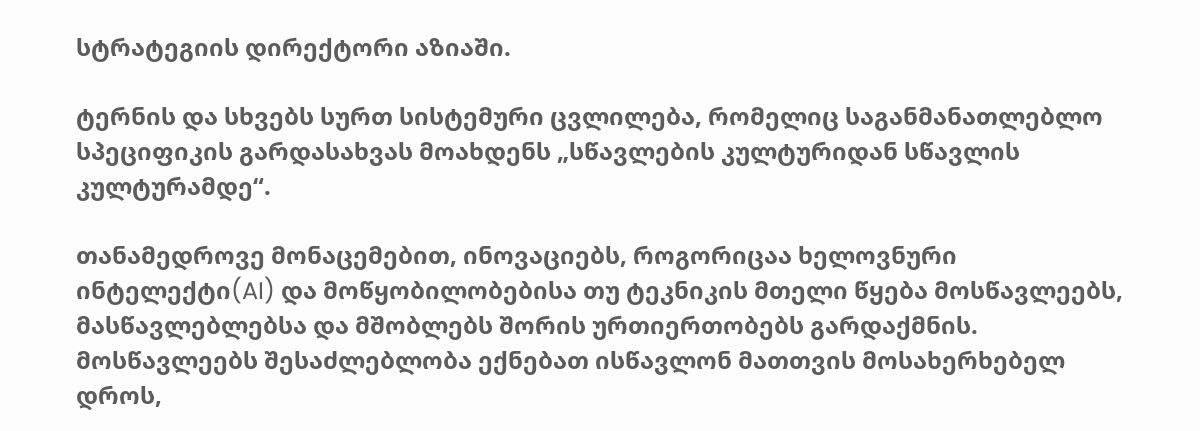სტრატეგიის დირექტორი აზიაში.

ტერნის და სხვებს სურთ სისტემური ცვლილება, რომელიც საგანმანათლებლო სპეციფიკის გარდასახვას მოახდენს „სწავლების კულტურიდან სწავლის კულტურამდე“.

თანამედროვე მონაცემებით, ინოვაციებს, როგორიცაა ხელოვნური ინტელექტი(AI) და მოწყობილობებისა თუ ტეკნიკის მთელი წყება მოსწავლეებს, მასწავლებლებსა და მშობლებს შორის ურთიერთობებს გარდაქმნის. მოსწავლეებს შესაძლებლობა ექნებათ ისწავლონ მათთვის მოსახერხებელ დროს,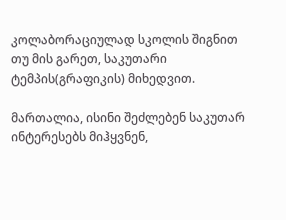კოლაბორაციულად სკოლის შიგნით თუ მის გარეთ, საკუთარი ტემპის(გრაფიკის) მიხედვით.

მართალია, ისინი შეძლებენ საკუთარ ინტერესებს მიჰყვნენ,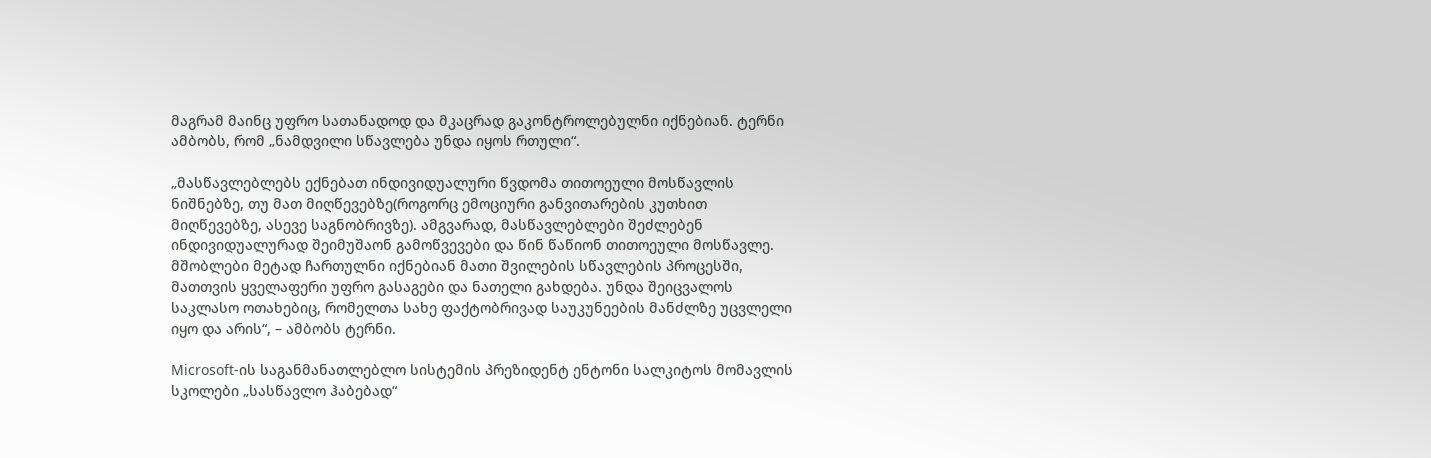მაგრამ მაინც უფრო სათანადოდ და მკაცრად გაკონტროლებულნი იქნებიან. ტერნი ამბობს, რომ „ნამდვილი სწავლება უნდა იყოს რთული“.

„მასწავლებლებს ექნებათ ინდივიდუალური წვდომა თითოეული მოსწავლის ნიშნებზე, თუ მათ მიღწევებზე(როგორც ემოციური განვითარების კუთხით მიღწევებზე, ასევე საგნობრივზე). ამგვარად, მასწავლებლები შეძლებენ ინდივიდუალურად შეიმუშაონ გამოწვევები და წინ წაწიონ თითოეული მოსწავლე. მშობლები მეტად ჩართულნი იქნებიან მათი შვილების სწავლების პროცესში, მათთვის ყველაფერი უფრო გასაგები და ნათელი გახდება. უნდა შეიცვალოს საკლასო ოთახებიც, რომელთა სახე ფაქტობრივად საუკუნეების მანძლზე უცვლელი იყო და არის“, – ამბობს ტერნი.

Microsoft-ის საგანმანათლებლო სისტემის პრეზიდენტ ენტონი სალკიტოს მომავლის სკოლები „სასწავლო ჰაბებად“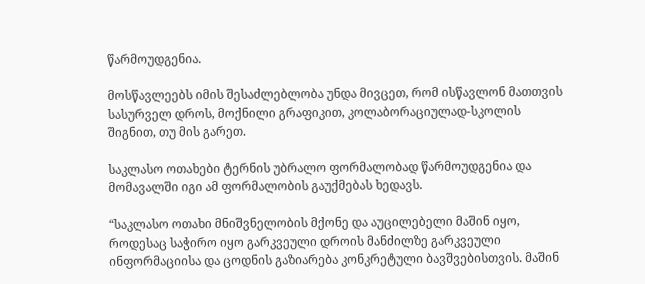წარმოუდგენია.

მოსწავლეებს იმის შესაძლებლობა უნდა მივცეთ, რომ ისწავლონ მათთვის სასურველ დროს, მოქნილი გრაფიკით, კოლაბორაციულად-სკოლის შიგნით, თუ მის გარეთ.

საკლასო ოთახები ტერნის უბრალო ფორმალობად წარმოუდგენია და მომავალში იგი ამ ფორმალობის გაუქმებას ხედავს.

“საკლასო ოთახი მნიშვნელობის მქონე და აუცილებელი მაშინ იყო, როდესაც საჭირო იყო გარკვეული დროის მანძილზე გარკვეული ინფორმაციისა და ცოდნის გაზიარება კონკრეტული ბავშვებისთვის. მაშინ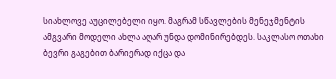სიახლოვე აუცილებელი იყო. მაგრამ სწავლების მენეჯმენტის ამგვარი მოდელი ახლა აღარ უნდა დომინირებდეს. საკლასო ოთახი ბევრი გაგებით ბარიერად იქცა და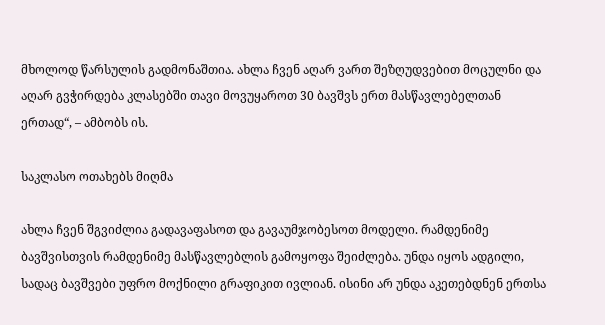მხოლოდ წარსულის გადმონაშთია. ახლა ჩვენ აღარ ვართ შეზღუდვებით მოცულნი და აღარ გვჭირდება კლასებში თავი მოვუყაროთ 30 ბავშვს ერთ მასწავლებელთან ერთად“, – ამბობს ის.

საკლასო ოთახებს მიღმა

ახლა ჩვენ შგვიძლია გადავაფასოთ და გავაუმჯობესოთ მოდელი. რამდენიმე ბავშვისთვის რამდენიმე მასწავლებლის გამოყოფა შეიძლება. უნდა იყოს ადგილი, სადაც ბავშვები უფრო მოქნილი გრაფიკით ივლიან. ისინი არ უნდა აკეთებდნენ ერთსა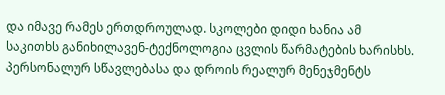და იმავე რამეს ერთდროულად. სკოლები დიდი ხანია ამ საკითხს განიხილავენ-ტექნოლოგია ცვლის წარმატების ხარისხს.
პერსონალურ სწავლებასა და დროის რეალურ მენეჯმენტს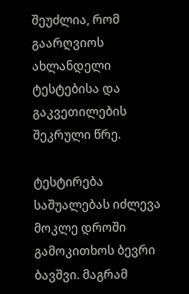შეუძლია, რომ გაარღვიოს ახლანდელი ტესტებისა და გაკვეთილების შეკრული წრე.

ტესტირება საშუალებას იძლევა მოკლე დროში გამოკითხოს ბევრი ბავშვი. მაგრამ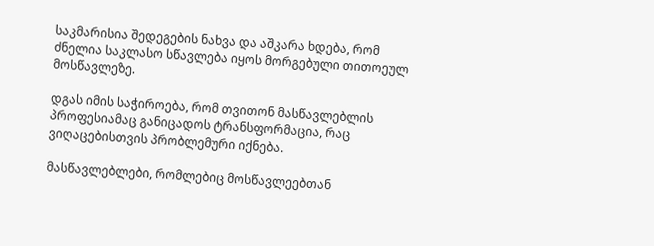საკმარისია შედეგების ნახვა და აშკარა ხდება, რომ ძნელია საკლასო სწავლება იყოს მორგებული თითოეულ მოსწავლეზე.

დგას იმის საჭიროება, რომ თვითონ მასწავლებლის პროფესიამაც განიცადოს ტრანსფორმაცია, რაც ვიღაცებისთვის პრობლემური იქნება.

მასწავლებლები, რომლებიც მოსწავლეებთან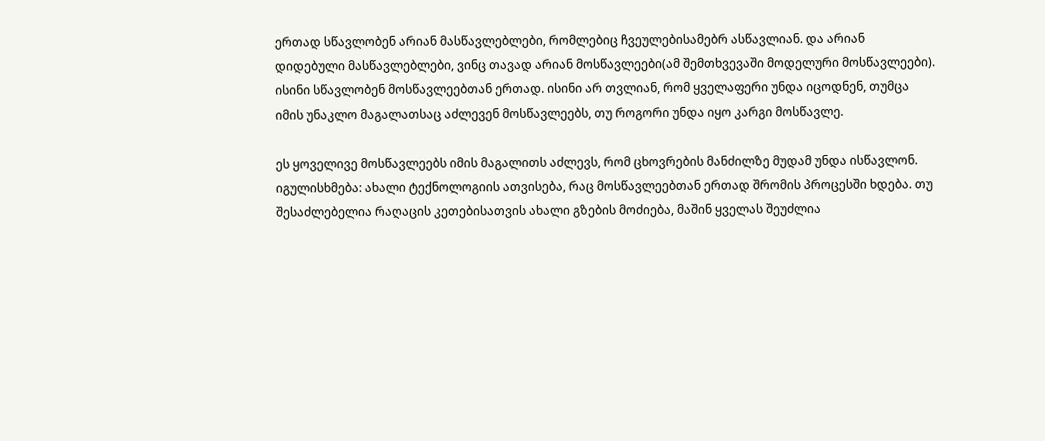ერთად სწავლობენ არიან მასწავლებლები, რომლებიც ჩვეულებისამებრ ასწავლიან. და არიან დიდებული მასწავლებლები, ვინც თავად არიან მოსწავლეები(ამ შემთხვევაში მოდელური მოსწავლეები). ისინი სწავლობენ მოსწავლეებთან ერთად. ისინი არ თვლიან, რომ ყველაფერი უნდა იცოდნენ, თუმცა იმის უნაკლო მაგალათსაც აძლევენ მოსწავლეებს, თუ როგორი უნდა იყო კარგი მოსწავლე.

ეს ყოველივე მოსწავლეებს იმის მაგალითს აძლევს, რომ ცხოვრების მანძილზე მუდამ უნდა ისწავლონ. იგულისხმება: ახალი ტექნოლოგიის ათვისება, რაც მოსწავლეებთან ერთად შრომის პროცესში ხდება. თუ შესაძლებელია რაღაცის კეთებისათვის ახალი გზების მოძიება, მაშინ ყველას შეუძლია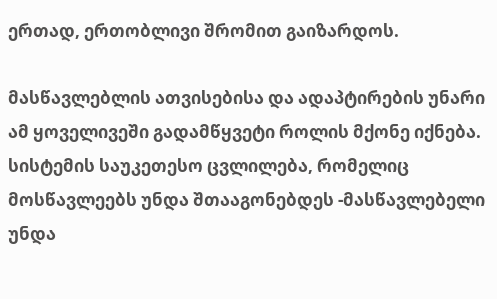ერთად, ერთობლივი შრომით გაიზარდოს.

მასწავლებლის ათვისებისა და ადაპტირების უნარი ამ ყოველივეში გადამწყვეტი როლის მქონე იქნება. სისტემის საუკეთესო ცვლილება, რომელიც მოსწავლეებს უნდა შთააგონებდეს -მასწავლებელი უნდა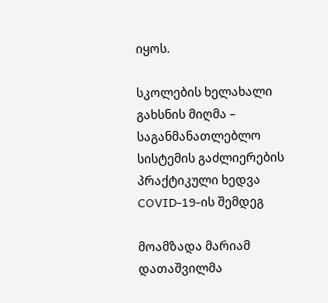იყოს.

სკოლების ხელახალი გახსნის მიღმა – საგანმანათლებლო სისტემის გაძლიერების პრაქტიკული ხედვა COVID-19-ის შემდეგ

მოამზადა მარიამ დათაშვილმა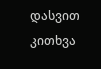დასვით კითხვა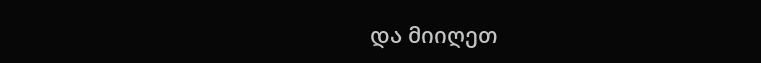და მიიღეთ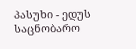პასუხი - ედუს საცნობარო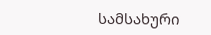სამსახური